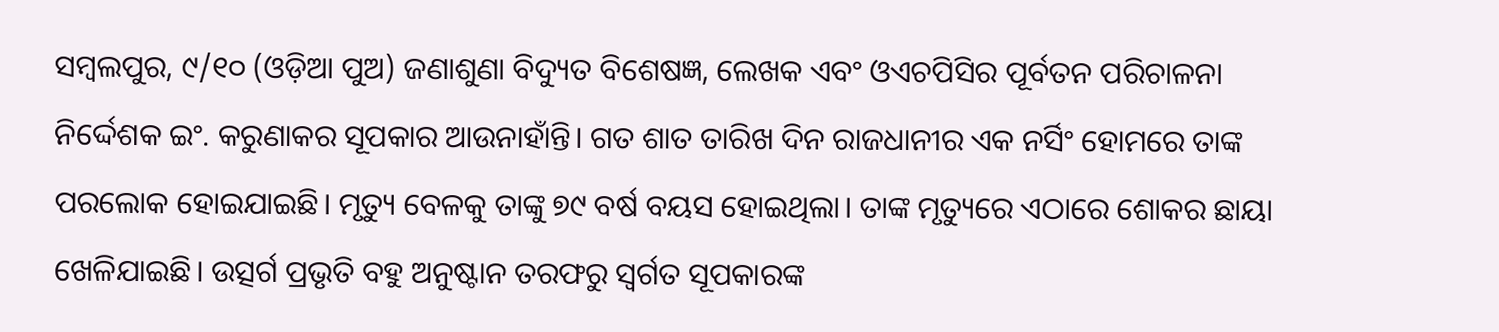ସମ୍ବଲପୁର, ୯/୧୦ (ଓଡ଼ିଆ ପୁଅ) ଜଣାଶୁଣା ବିଦ୍ୟୁତ ବିଶେଷଜ୍ଞ, ଲେଖକ ଏବଂ ଓଏଚପିସିର ପୂର୍ବତନ ପରିଚାଳନା ନିର୍ଦ୍ଦେଶକ ଇଂ. କରୁଣାକର ସୂପକାର ଆଉନାହାଁନ୍ତି। ଗତ ଶାତ ତାରିଖ ଦିନ ରାଜଧାନୀର ଏକ ନର୍ସିଂ ହୋମରେ ତାଙ୍କ ପରଲୋକ ହୋଇଯାଇଛି। ମୃତ୍ୟୁ ବେଳକୁ ତାଙ୍କୁ ୭୯ ବର୍ଷ ବୟସ ହୋଇଥିଲା। ତାଙ୍କ ମୃତ୍ୟୁରେ ଏଠାରେ ଶୋକର ଛାୟା ଖେଳିଯାଇଛି। ଉତ୍ସର୍ଗ ପ୍ରଭୃତି ବହୁ ଅନୁଷ୍ଟାନ ତରଫରୁ ସ୍ୱର୍ଗତ ସୂପକାରଙ୍କ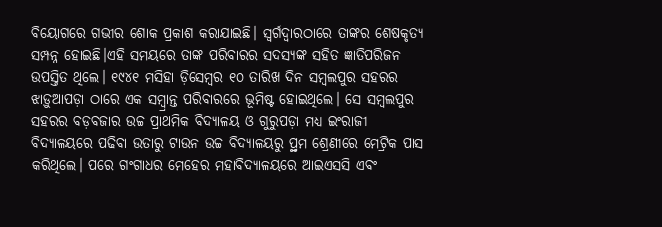ବିୟୋଗରେ ଗଭୀର ଶୋକ ପ୍ରକାଶ କରାଯାଇଛି। ସ୍ୱର୍ଗଦ୍ୱାରଠାରେ ତାଙ୍କର ଶେଷକୃତ୍ୟ ସମ୍ପନ୍ନ ହୋଇଛି।ଏହି ସମୟରେ ତାଙ୍କ ପରିବାରର ସଦସ୍ୟଙ୍କ ସହିତ ଜ୍ଞାତିପରିଜନ ଉପସ୍ତିତ ଥିଲେ। ୧୯୪୧ ମସିହା ଡ଼ିସେମ୍ବର ୧୦ ତାରିଖ ଦିନ ସମ୍ବଲପୁର ସହରର ଝାଡ଼ୁଆପଡ଼ା ଠାରେ ଏକ ସମ୍ବ୍ରାନ୍ତ ପରିବାରରେ ଭୂମିଷ୍ଟ ହୋଇଥିଲେ। ସେ ସମ୍ବଲପୁର ସହରର ବଡ଼ବଜାର ଉଚ୍ଚ ପ୍ରାଥମିକ ବିଦ୍ୟାଳୟ ଓ ଗୁରୁପଡ଼ା ମଧ୍ୟ ଇଂରାଜୀ ବିଦ୍ୟାଳୟରେ ପଢିବା ଉତାରୁ ଟାଉନ ଉଚ୍ଚ ବିଦ୍ୟାଳୟରୁ ପ୍ର୍ଥମ ଶ୍ରେଣୀରେ ମେଟ୍ରିକ ପାସ କରିଥିଲେ। ପରେ ଗଂଗାଧର ମେହେର ମହାବିଦ୍ୟାଳୟରେ ଆଇଏସସି ଏବଂ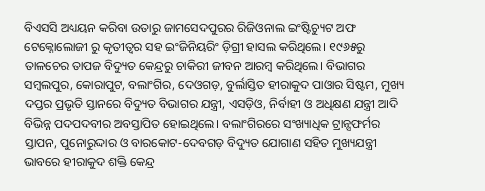ବିଏସସି ଅଧ୍ୟୟନ କରିବା ଉତାରୁ ଜାମସେଦପୁରର ରିଜିଓନାଲ ଇଂଷ୍ଟିଚ୍ୟୁଟ ଅଫ ଟେକ୍ନୋଲୋଜୀ ରୁ କୃତୀତ୍ୱର ସହ ଇଂଜିନିୟରିଂ ଡ଼ିଗ୍ରୀ ହାସଲ କରିଥିଲେ। ୧୯୬୫ରୁ ତାଳଚେର ତାପଜ ବିଦ୍ୟୁତ କେନ୍ଦ୍ରରୁ ଚାକିରୀ ଜୀବନ ଆରମ୍ବ କରିଥିଲେ। ବିଭାଗର ସମ୍ବଲପୁର, କୋରାପୁଟ, ବଲାଂଗିର, ଦେଓଗଡ଼, ବୁର୍ଲାସ୍ତିତ ହୀରାକୁଦ ପାଓାର ସିଷ୍ଟମ, ମୁଖ୍ୟ ଦପ୍ତର ପ୍ରଭୃତି ସ୍ତାନରେ ବିଦ୍ୟୁତ ବିଭାଗର ଯନ୍ତ୍ରୀ, ଏସଡ଼ିଓ, ନିର୍ବାହୀ ଓ ଅଧିକ୍ଷଣ ଯନ୍ତ୍ରୀ ଆଦି ବିଭିନ୍ନ ପଦପଦବୀର ଅବସ୍ତାପିତ ହୋଇଥିଲେ। ବଲାଂଗିରରେ ସଂଖ୍ୟାଧିକ ଟ୍ରାନ୍ସଫର୍ମର ସ୍ତାପନ, ପୁନୋରୁଦ୍ଦାର ଓ ବାରକୋଟ-ଦେବଗଡ଼ ବିଦ୍ୟୁତ ଯୋଗାଣ ସହିତ ମୁଖ୍ୟଯନ୍ତ୍ରୀ ଭାବରେ ହୀରାକୁଦ ଶକ୍ତି କେନ୍ଦ୍ର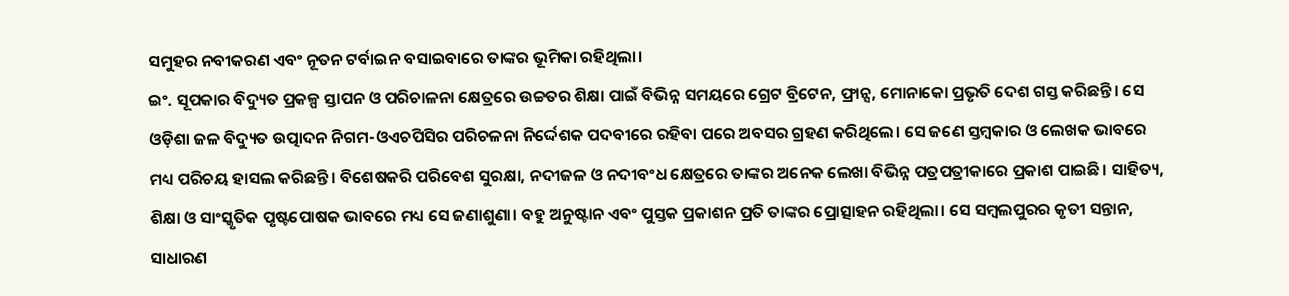ସମୁହର ନବୀକରଣ ଏବଂ ନୂତନ ଟର୍ବାଇନ ବସାଇବାରେ ତାଙ୍କର ଭୂମିକା ରହିଥିଲା।
ଇଂ. ସୂପକାର ବିଦ୍ୟୁତ ପ୍ରକଳ୍ପ ସ୍ତାପନ ଓ ପରିଚାଳନା କ୍ଷେତ୍ରରେ ଉଚ୍ଚତର ଶିକ୍ଷା ପାଇଁ ବିଭିନ୍ନ ସମୟରେ ଗ୍ରେଟ ବ୍ରିଟେନ, ଫ୍ରାନ୍ସ, ମୋନାକୋ ପ୍ରଭୃତି ଦେଶ ଗସ୍ତ କରିଛନ୍ତି। ସେ ଓଡ଼ିଶା ଜଳ ବିଦ୍ୟୁତ ଉତ୍ପାଦନ ନିଗମ-ଓଏଚପିସିର ପରିଚଳନା ନିର୍ଦ୍ଦେଶକ ପଦବୀରେ ରହିବା ପରେ ଅବସର ଗ୍ରହଣ କରିଥିଲେ। ସେ ଜଣେ ସ୍ତମ୍ବକାର ଓ ଲେଖକ ଭାବରେ ମଧ୍ୟ ପରିଚୟ ହାସଲ କରିଛନ୍ତି। ବିଶେଷକରି ପରିବେଶ ସୁରକ୍ଷା, ନଦୀଜଳ ଓ ନଦୀବଂଧ କ୍ଷେତ୍ରରେ ତାଙ୍କର ଅନେକ ଲେଖା ବିଭିନ୍ନ ପତ୍ରପତ୍ରୀକାରେ ପ୍ରକାଶ ପାଇଛି। ସାହିତ୍ୟ, ଶିକ୍ଷା ଓ ସାଂସ୍କୃତିକ ପୃଷ୍ଟପୋଷକ ଭାବରେ ମଧ୍ୟ ସେ ଜଣାଶୁଣା। ବହୁ ଅନୁଷ୍ଟାନ ଏବଂ ପୁସ୍ତକ ପ୍ରକାଶନ ପ୍ରତି ତାଙ୍କର ପ୍ରୋତ୍ସାହନ ରହିଥିଲା। ସେ ସମ୍ବଲପୁରର କୃତୀ ସନ୍ତାନ, ସାଧାରଣ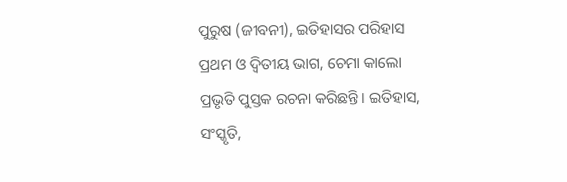ପୁରୁଷ (ଜୀବନୀ), ଇତିହାସର ପରିହାସ ପ୍ରଥମ ଓ ଦ୍ୱିତୀୟ ଭାଗ, ଚେମା କାଲୋ ପ୍ରଭୃତି ପୁସ୍ତକ ରଚନା କରିଛନ୍ତି। ଇତିହାସ, ସଂସ୍କୃତି,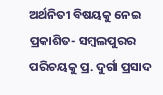ଅର୍ଥନିତୀ ବିଷୟକୁ ନେଇ ପ୍ରକାଶିତ- ସମ୍ବଲପୁରର ପରିଚୟକୁ ପ୍ର. ଦୁର୍ଗା ପ୍ରସାଦ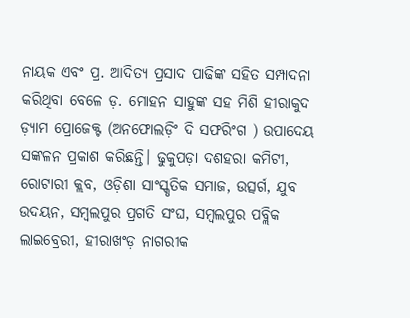ନାୟକ ଏବଂ ପ୍ର. ଆଦିତ୍ୟ ପ୍ରସାଦ ପାଢିଙ୍କ ସହିତ ସମ୍ପାଦନା କରିଥିବା ବେଳେ ଡ଼. ମୋହନ ସାହୁଙ୍କ ସହ ମିଶି ହୀରାକୁଦ ଡ଼୍ୟାମ ପ୍ରୋଜେକ୍ଟ (ଅନଫୋଲଡ଼ିଂ ଦି ସଫରିଂଗ ) ଉପାଦେୟ ସଙ୍କଳନ ପ୍ରକାଶ କରିଛନ୍ତି। ଢୁକୁପଡ଼ା ଦଶହରା କମିଟୀ, ରୋଟାରୀ କ୍ଲବ, ଓଡ଼ିଶା ସାଂସ୍କୃତିକ ସମାଜ, ଉତ୍ସର୍ଗ, ଯୁବ ଉଦୟନ, ସମ୍ବଲପୁର ପ୍ରଗତି ସଂଘ, ସମ୍ବଲପୁର ପବ୍ଲିକ ଲାଇବ୍ରେରୀ, ହୀରାଖଂଡ଼ ନାଗରୀକ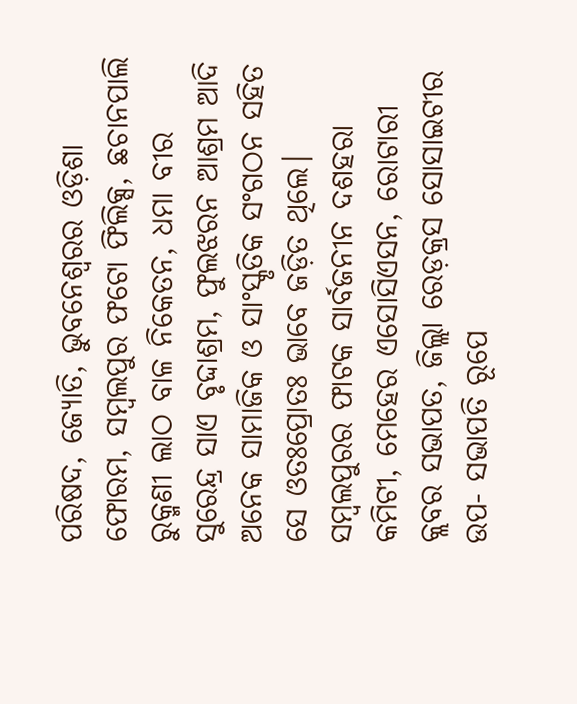ପରିଷଦ, ଜ୍ୟୋତି, ଭୁବନେଶ୍ୱରର ଓଡ଼ିଶା ଫୋରମ, ସମ୍ବଲପୁର ଫଟୋ ଫିଲିକ୍ସ, ଛଚାନପାଲି ରୁକ୍ମଣୀ ଲାଠ ବାଳ ନିକେତନ, ଧମା ବୀର ସୁରେନ୍ଦ୍ର ସାଏ ବୃଦ୍ଦାଶ୍ରମ, ଫୁଲଝରନ ଆଶ୍ରମ ଆଦି ଅନେକ ସାମାଜିକ ଓ ସାଂସ୍କୃତିକ ସଂଗଠନ ସହିତ ସେ ଓତଃପ୍ରୋତଃ ଭାବେ ଜଡ଼ିତ ଥିଲେ। ସମ୍ବଲପୁରର ଫାଟକ ସାର୍ବଜନୀନ ଦଶହରା କମିଟୀ, ମେହେର ଏସୋସିଏସନ, ରୋଟାରୀ କ୍ଲବର ସଭାପତ, ଜିଲ୍ଲା ରେଡ଼କ୍ରସ ସୋସାଇଟୀର ଉପ- ସଭାପତି ରୂପେ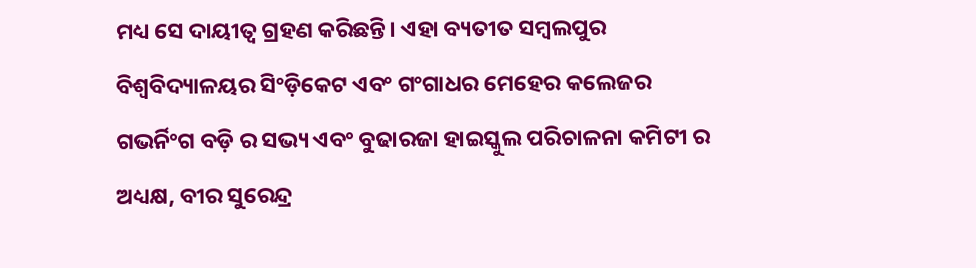ମଧ୍ୟ ସେ ଦାୟୀତ୍ୱ ଗ୍ରହଣ କରିଛନ୍ତି। ଏହା ବ୍ୟତୀତ ସମ୍ବଲପୁର ବିଶ୍ୱବିଦ୍ୟାଳୟର ସିଂଡ଼ିକେଟ ଏବଂ ଗଂଗାଧର ମେହେର କଲେଜର ଗଭର୍ନିଂଗ ବଡ଼ି ର ସଭ୍ୟ ଏବଂ ବୁଢାରଜା ହାଇସ୍କୁଲ ପରିଚାଳନା କମିଟୀ ର ଅଧ୍ୟକ୍ଷ, ବୀର ସୁରେନ୍ଦ୍ର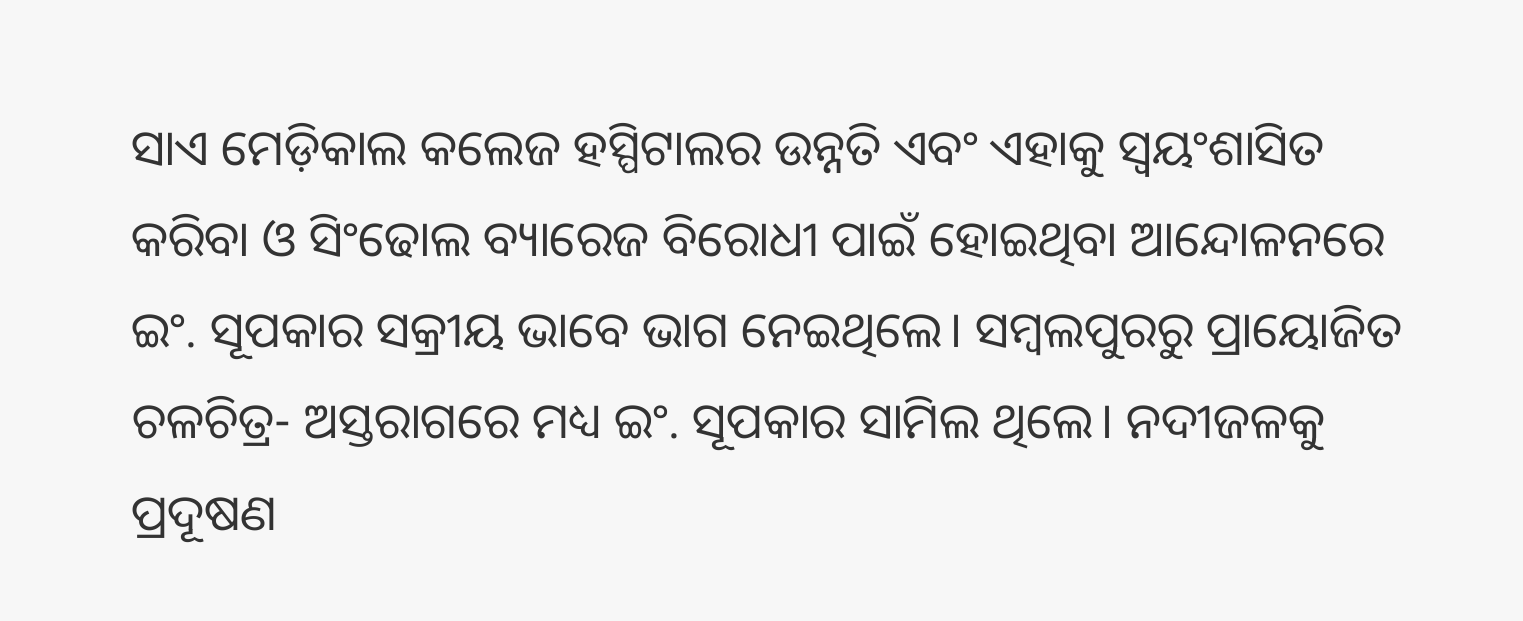ସାଏ ମେଡ଼ିକାଲ କଲେଜ ହସ୍ପିଟାଲର ଉନ୍ନତି ଏବଂ ଏହାକୁ ସ୍ୱୟଂଶାସିତ କରିବା ଓ ସିଂଢୋଲ ବ୍ୟାରେଜ ବିରୋଧୀ ପାଇଁ ହୋଇଥିବା ଆନ୍ଦୋଳନରେ ଇଂ. ସୂପକାର ସକ୍ରୀୟ ଭାବେ ଭାଗ ନେଇଥିଲେ। ସମ୍ବଲପୁରରୁ ପ୍ରାୟୋଜିତ ଚଳଚିତ୍ର- ଅସ୍ତରାଗରେ ମଧ୍ୟ ଇଂ. ସୂପକାର ସାମିଲ ଥିଲେ। ନଦୀଜଳକୁ ପ୍ରଦୂଷଣ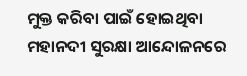ମୁକ୍ତ କରିବା ପାଇଁ ହୋଇଥିବା ମହାନଦୀ ସୁରକ୍ଷା ଆନ୍ଦୋଳନରେ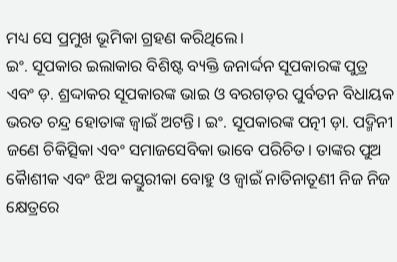ମଧ୍ୟ ସେ ପ୍ରମୁଖ ଭୂମିକା ଗ୍ରହଣ କରିଥିଲେ।
ଇଂ. ସୂପକାର ଇଲାକାର ବିଶିଷ୍ଟ ବ୍ୟକ୍ତି ଜନାର୍ଦ୍ଦନ ସୂପକାରଙ୍କ ପୁତ୍ର ଏବଂ ଡ଼. ଶ୍ରଦ୍ଦାକର ସୂପକାରଙ୍କ ଭାଇ ଓ ବରଗଡ଼ର ପୁର୍ବତନ ବିଧାୟକ ଭରତ ଚନ୍ଦ୍ର ହୋତାଙ୍କ ଜ୍ୱାଇଁ ଅଟନ୍ତି। ଇଂ. ସୂପକାରଙ୍କ ପତ୍ନୀ ଡ଼ା. ପଦ୍ମିନୀ ଜଣେ ଚିକିତ୍ସିକା ଏବଂ ସମାଜସେବିକା ଭାବେ ପରିଚିତ। ତାଙ୍କର ପୁଅ କୈାଶୀକ ଏବଂ ଝିଅ କସ୍ତୁରୀକା ବୋହୁ ଓ ଜ୍ୱାଇଁ ନାତିନାତୂଣୀ ନିଜ ନିଜ କ୍ଷେତ୍ରରେ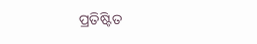ପ୍ରତିଷ୍ଟିତ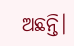ଅଛନ୍ତି।